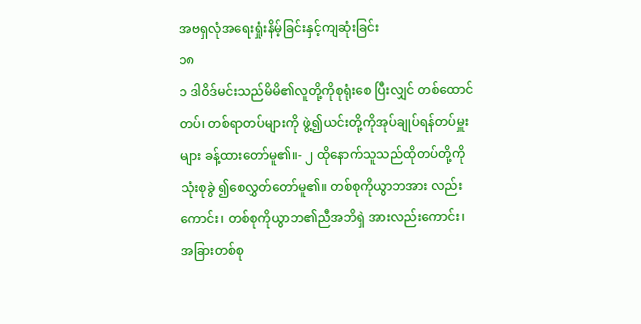အဗရှလုံအရေးရှုံးနိမ့်ခြင်းနှင့်ကျဆုံးခြင်း
၁၈
၁ ဒါဝိဒ်မင်းသည်မိမိ၏လူတို့ကိုစုရုံးစေ ပြီးလျှင် တစ်ထောင်တပ်၊ တစ်ရာတပ်များကို ဖွဲ့၍ယင်းတို့ကိုအုပ်ချုပ်ရန်တပ်မှူးများ ခန့်ထားတော်မူ၏။- ၂ ထိုနောက်သူသည်ထိုတပ်တို့ကိုသုံးစုခွဲ ၍စေလွှတ်တော်မူ၏။ တစ်စုကိုယွာဘအား လည်းကောင်း၊ တစ်စုကိုယွာဘ၏ညီအဘိရှဲ အားလည်းကောင်း၊ အခြားတစ်စု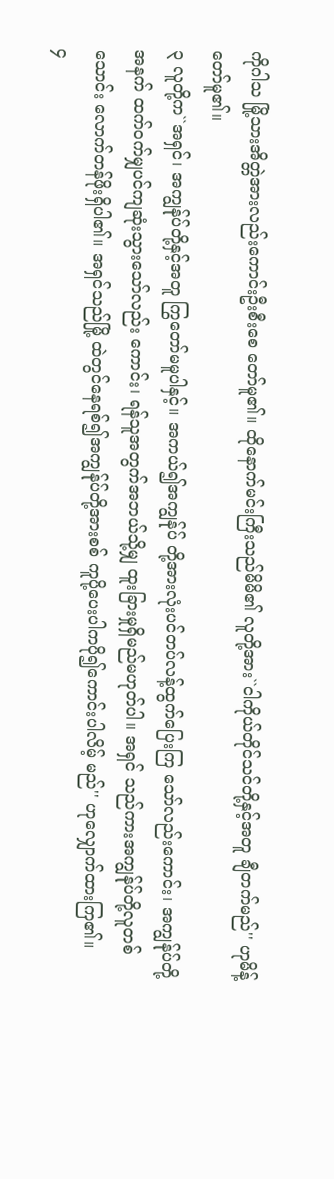ကိုဂါသ မြို့သားအိတ္တဲအားလည်းကောင်းဦးစီးစေ တော်မူ၏။ ထိုနောက်မင်းကြီးသည်မိမိ၏ လူတို့အား``ငါကိုယ်တိုင်သင်တို့နှင့်အတူ ချီတက်မည်'' ဟုမိန့်တော်မူ၏။
၃ လူတို့က``အရှင်၊ အကျွန်ုပ်တို့နှင့်အတူ ကြွတော်မမူပါနှင့်။ အကယ်၍အကျွန်ုပ် တို့အားလုံးပင်တပ်လန့်ထွက်ပြေးကြ သော်လည်းကောင်း၊ အကျွန်ုပ်တို့အနက် ထက်ဝက်မျှပင်ကျဆုံးသွားသော်လည်း ကောင်း၊ ရန်သူအတွက်အဘယ်သို့မျှ ထူးခြားမှုရှိမည်မဟုတ်ပါ။ အရှင် သည်ကားအကျွန်ုပ်တို့လူတစ်သောင်း လောက်တန်ဖိုးရှိပါ၏။ အရှင်သည်မြို့ ထဲတွင်နေရစ်၍အကျွန်ုပ်တို့အားစစ် ကူပို့ပေးပါကပို၍ကောင်းပါလိမ့် မည်'' ဟုလျှောက်ထားကြ၏။
၄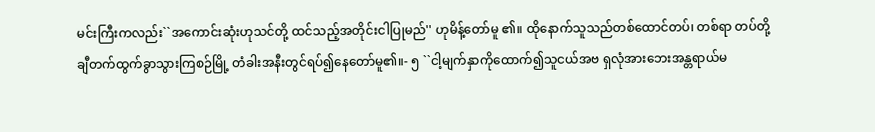မင်းကြီးကလည်း``အကောင်းဆုံးဟုသင်တို့ ထင်သည့်အတိုင်းငါပြုမည်'' ဟုမိန့်တော်မူ ၏။ ထိုနောက်သူသည်တစ်ထောင်တပ်၊ တစ်ရာ တပ်တို့ချီတက်ထွက်ခွာသွားကြစဉ်မြို့ တံခါးအနီးတွင်ရပ်၍နေတော်မူ၏။- ၅ ``ငါ့မျက်နှာကိုထောက်၍သူငယ်အဗ ရှလုံအားဘေးအန္တရာယ်မ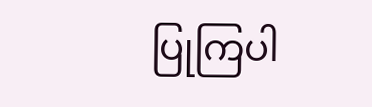ပြုကြပါ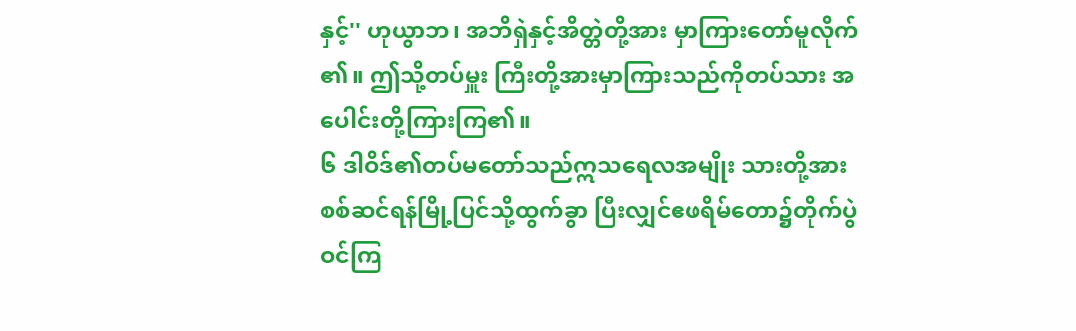နှင့်'' ဟုယွာဘ၊ အဘိရှဲနှင့်အိတ္တဲတို့အား မှာကြားတော်မူလိုက်၏။ ဤသို့တပ်မှူး ကြီးတို့အားမှာကြားသည်ကိုတပ်သား အပေါင်းတို့ကြားကြ၏။
၆ ဒါဝိဒ်၏တပ်မတော်သည်ဣသရေလအမျိုး သားတို့အား စစ်ဆင်ရန်မြို့ပြင်သို့ထွက်ခွာ ပြီးလျှင်ဧဖရိမ်တော၌တိုက်ပွဲဝင်ကြ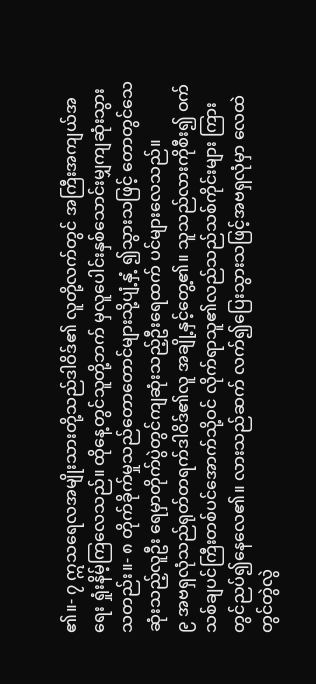၏။- ၇ ဣသရေလအမျိုးသားတို့သည်ဒါဝိဒ်၏ လူတို့လက်တွင် အကြီးအကျယ်အရေး ရှုံးနိမ့်ကြလေသည်။ ထိုနေ့တွင်သူတို့ဘက် မှလူပေါင်းနှစ်သောင်းမျှကျဆုံးသွား သတည်း။- ၈ တိုက်ခိုက်မှုသည်တောတောင်များသို့ပျံ့နှံ့ ၍သွားသဖြင့် တောတွင်သေဆုံးသည့်လူဦး ရေမှာတိုက်ပွဲတွင်ကျဆုံးသည့်ဦးရေထက် ပင်များလေသည်။
၉ အဗရှလုံသည်ရုတ်တရက်ဒါဝိဒ်၏လူ အချို့နှင့်တွေ့၏။ သူသည်လားကိုစီး၍ ဝက်သစ်ချပင်ကြီးတစ်ပင်အောက်သို့ဝင် လိုက်ရာသူ၏လည်သည်သစ်ကိုင်းများ ကြားတွင်ညပ်၍နေလေ၏။ လားသည်ဆက် လက်၍ပြေးသွားသဖြင့်အဗရှလုံမှာ လေထဲတွင်တွဲလွဲ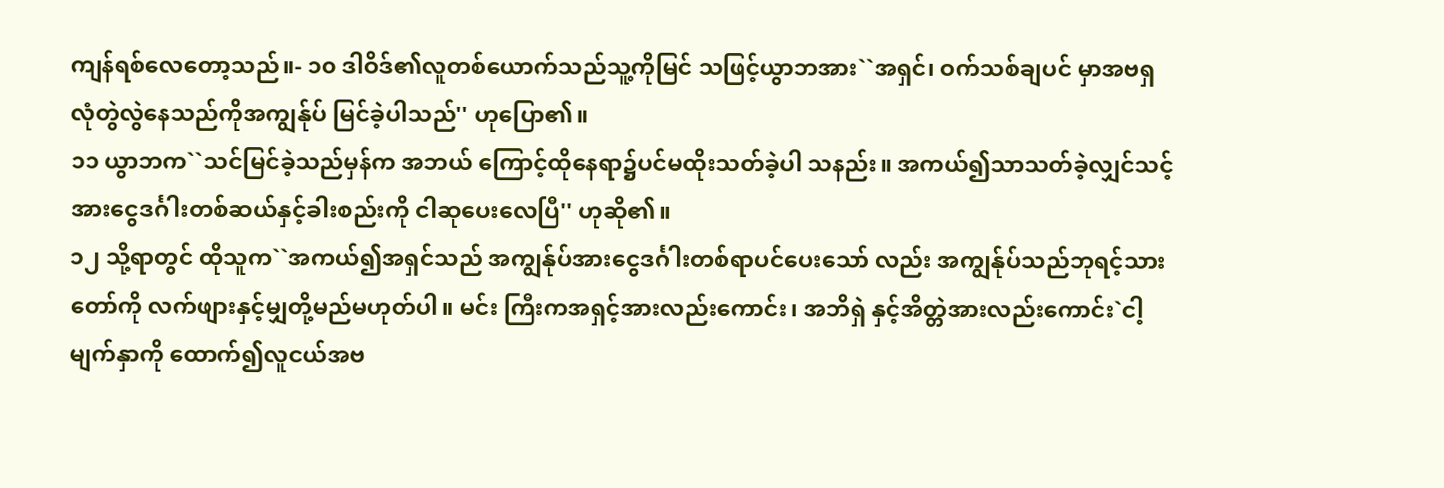ကျန်ရစ်လေတော့သည်။- ၁၀ ဒါဝိဒ်၏လူတစ်ယောက်သည်သူ့ကိုမြင် သဖြင့်ယွာဘအား``အရှင်၊ ဝက်သစ်ချပင် မှာအဗရှလုံတွဲလွဲနေသည်ကိုအကျွန်ုပ် မြင်ခဲ့ပါသည်'' ဟုပြော၏။
၁၁ ယွာဘက``သင်မြင်ခဲ့သည်မှန်က အဘယ် ကြောင့်ထိုနေရာ၌ပင်မထိုးသတ်ခဲ့ပါ သနည်း။ အကယ်၍သာသတ်ခဲ့လျှင်သင့် အားငွေဒင်္ဂါးတစ်ဆယ်နှင့်ခါးစည်းကို ငါဆုပေးလေပြီ'' ဟုဆို၏။
၁၂ သို့ရာတွင် ထိုသူက``အကယ်၍အရှင်သည် အကျွန်ုပ်အားငွေဒင်္ဂါးတစ်ရာပင်ပေးသော် လည်း အကျွန်ုပ်သည်ဘုရင့်သားတော်ကို လက်ဖျားနှင့်မျှတို့မည်မဟုတ်ပါ။ မင်း ကြီးကအရှင့်အားလည်းကောင်း၊ အဘိရှဲ နှင့်အိတ္တဲအားလည်းကောင်း`ငါ့မျက်နှာကို ထောက်၍လူငယ်အဗ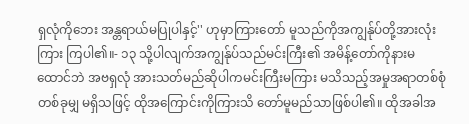ရှလုံကိုဘေး အန္တရာယ်မပြုပါနှင့်'' ဟုမှာကြားတော် မူသည်ကိုအကျွန်ုပ်တို့အားလုံးကြား ကြပါ၏။- ၁၃ သို့ပါလျက်အကျွန်ုပ်သည်မင်းကြီး၏ အမိန့်တော်ကိုနားမထောင်ဘဲ အဗရှလုံ အားသတ်မည်ဆိုပါကမင်းကြီးမကြား မသိသည့်အမှုအရာတစ်စုံတစ်ခုမျှ မရှိသဖြင့် ထိုအကြောင်းကိုကြားသိ တော်မူမည်သာဖြစ်ပါ၏။ ထိုအခါအ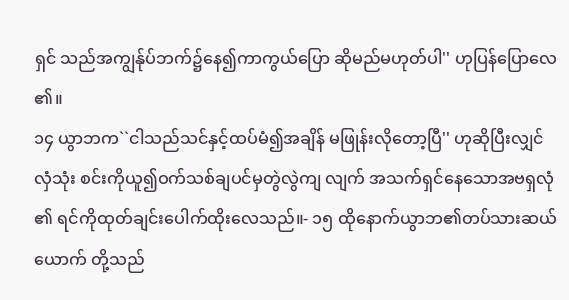ရှင် သည်အကျွန်ုပ်ဘက်၌နေ၍ကာကွယ်ပြော ဆိုမည်မဟုတ်ပါ'' ဟုပြန်ပြောလေ၏။
၁၄ ယွာဘက``ငါသည်သင်နှင့်ထပ်မံ၍အချိန် မဖြုန်းလိုတော့ပြီ'' ဟုဆိုပြီးလျှင်လှံသုံး စင်းကိုယူ၍ဝက်သစ်ချပင်မှတွဲလွဲကျ လျက် အသက်ရှင်နေသောအဗရှလုံ၏ ရင်ကိုထုတ်ချင်းပေါက်ထိုးလေသည်။- ၁၅ ထိုနောက်ယွာဘ၏တပ်သားဆယ်ယောက် တို့သည်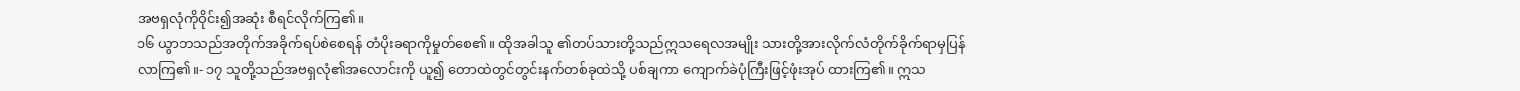အဗရှလုံကိုဝိုင်း၍အဆုံး စီရင်လိုက်ကြ၏။
၁၆ ယွာဘသည်အတိုက်အခိုက်ရပ်စဲစေရန် တံပိုးခရာကိုမှုတ်စေ၏။ ထိုအခါသူ ၏တပ်သားတို့သည်ဣသရေလအမျိုး သားတို့အားလိုက်လံတိုက်ခိုက်ရာမှပြန် လာကြ၏။- ၁၇ သူတို့သည်အဗရှလုံ၏အလောင်းကို ယူ၍ တောထဲတွင်တွင်းနက်တစ်ခုထဲသို့ ပစ်ချကာ ကျောက်ခဲပုံကြီးဖြင့်ဖုံးအုပ် ထားကြ၏။ ဣသ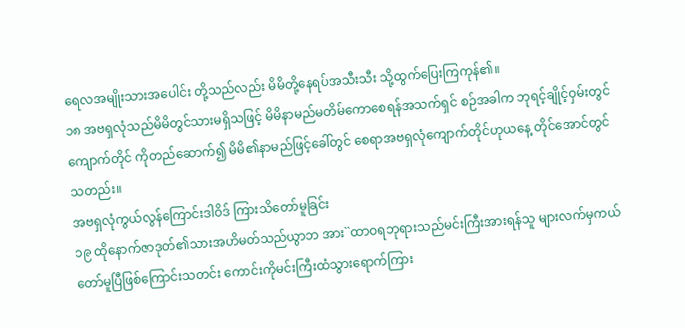ရေလအမျိုးသားအပေါင်း တို့သည်လည်း မိမိတို့နေရပ်အသီးသီး သို့ထွက်ပြေးကြကုန်၏။
၁၈ အဗရှလုံသည်မိမိတွင်သားမရှိသဖြင့် မိမိနာမည်မတိမ်ကောစေရန်အသက်ရှင် စဉ်အခါက ဘုရင့်ချိုင့်ဝှမ်းတွင်ကျောက်တိုင် ကိုတည်ဆောက်၍ မိမိ၏နာမည်ဖြင့်ခေါ်တွင် စေရာအဗရှလုံကျောက်တိုင်ဟုယနေ့ တိုင်အောင်တွင်သတည်း။
အဗရှလုံကွယ်လွန်ကြောင်းဒါဝိဒ် ကြားသိတော်မူခြင်း
၁၉ ထိုနောက်ဇာဒုတ်၏သားအဟိမတ်သည်ယွာဘ အား``ထာဝရဘုရားသည်မင်းကြီးအားရန်သူ များလက်မှကယ်တော်မူပြီဖြစ်ကြောင်းသတင်း ကောင်းကိုမင်းကြီးထံသွားရောက်ကြား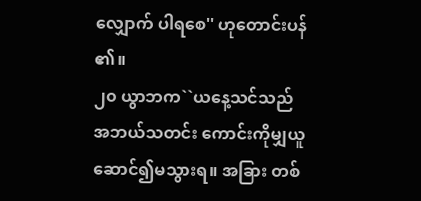လျှောက် ပါရစေ'' ဟုတောင်းပန်၏။
၂၀ ယွာဘက``ယနေ့သင်သည်အဘယ်သတင်း ကောင်းကိုမျှယူဆောင်၍မသွားရ။ အခြား တစ်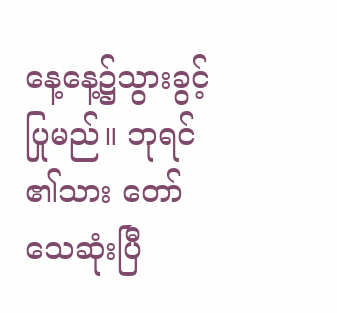နေ့နေ့၌သွားခွင့်ပြုမည်။ ဘုရင်၏သား တော်သေဆုံးပြီ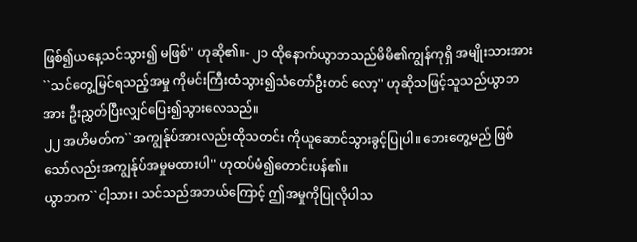ဖြစ်၍ယနေ့သင်သွား၍ မဖြစ်'' ဟုဆို၏။- ၂၁ ထိုနောက်ယွာဘသည်မိမိ၏ကျွန်ကုရှိ အမျိုးသားအား``သင်တွေ့မြင်ရသည့်အမှု ကိုမင်းကြီးထံသွား၍သံတော်ဦးတင် လော့'' ဟုဆိုသဖြင့်သူသည်ယွာဘအား ဦးညွှတ်ပြီးလျှင်ပြေး၍သွားလေသည်။
၂၂ အဟိမတ်က``အကျွန်ုပ်အားလည်းထိုသတင်း ကိုယူဆောင်သွားခွင့်ပြုပါ။ ဘေးတွေ့မည် ဖြစ်သော်လည်းအကျွန်ုပ်အမှုမထားပါ'' ဟုထပ်မံ၍တောင်းပန်၏။
ယွာဘက``ငါ့သား၊ သင်သည်အဘယ်ကြောင့် ဤအမှုကိုပြုလိုပါသ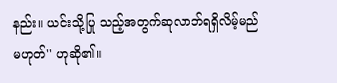နည်း။ ယင်းသို့ပြု သည့်အတွက်ဆုလာဘ်ရရှိလိမ့်မည်မဟုတ်'' ဟုဆို၏။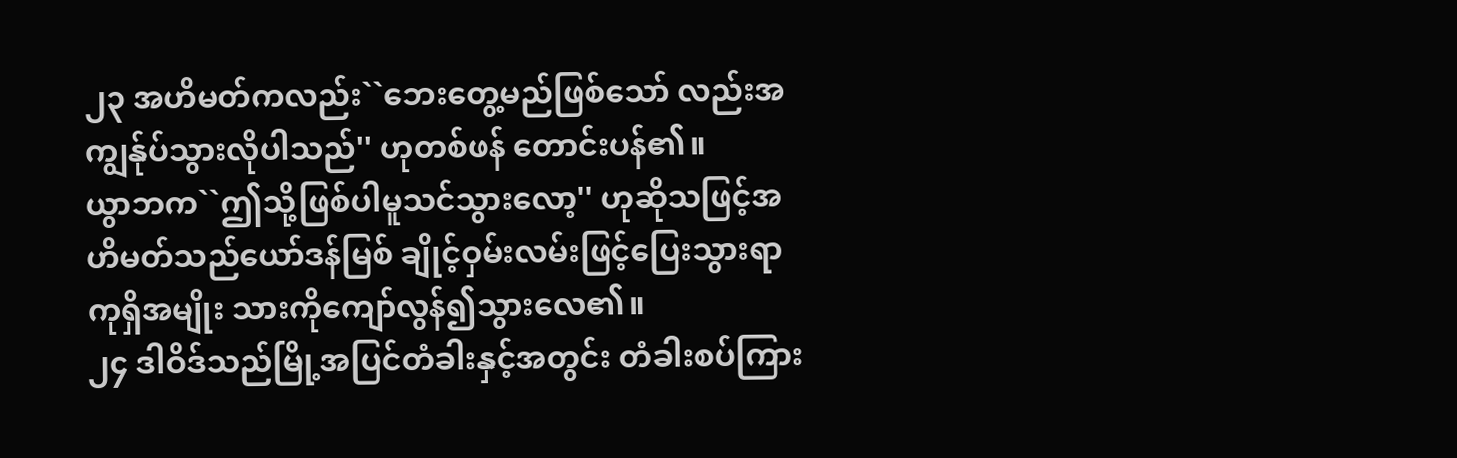၂၃ အဟိမတ်ကလည်း``ဘေးတွေ့မည်ဖြစ်သော် လည်းအကျွန်ုပ်သွားလိုပါသည်'' ဟုတစ်ဖန် တောင်းပန်၏။
ယွာဘက``ဤသို့ဖြစ်ပါမူသင်သွားလော့'' ဟုဆိုသဖြင့်အဟိမတ်သည်ယော်ဒန်မြစ် ချိုင့်ဝှမ်းလမ်းဖြင့်ပြေးသွားရာ ကုရှိအမျိုး သားကိုကျော်လွန်၍သွားလေ၏။
၂၄ ဒါဝိဒ်သည်မြို့အပြင်တံခါးနှင့်အတွင်း တံခါးစပ်ကြား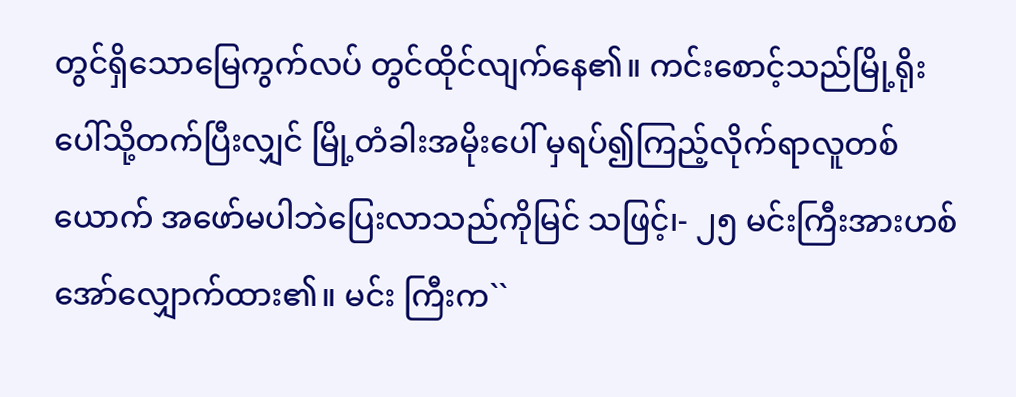တွင်ရှိသောမြေကွက်လပ် တွင်ထိုင်လျက်နေ၏။ ကင်းစောင့်သည်မြို့ရိုး ပေါ်သို့တက်ပြီးလျှင် မြို့တံခါးအမိုးပေါ် မှရပ်၍ကြည့်လိုက်ရာလူတစ်ယောက် အဖော်မပါဘဲပြေးလာသည်ကိုမြင် သဖြင့်၊- ၂၅ မင်းကြီးအားဟစ်အော်လျှောက်ထား၏။ မင်း ကြီးက``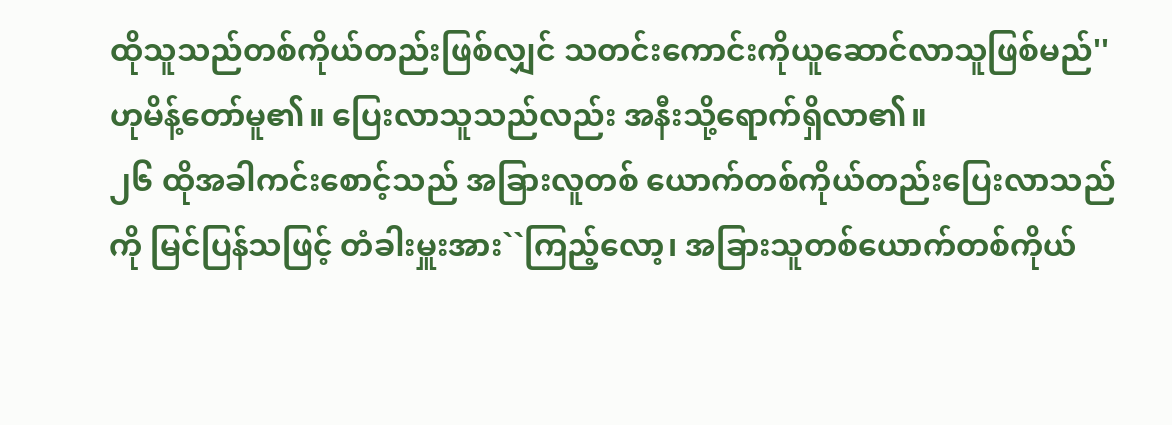ထိုသူသည်တစ်ကိုယ်တည်းဖြစ်လျှင် သတင်းကောင်းကိုယူဆောင်လာသူဖြစ်မည်'' ဟုမိန့်တော်မူ၏။ ပြေးလာသူသည်လည်း အနီးသို့ရောက်ရှိလာ၏။
၂၆ ထိုအခါကင်းစောင့်သည် အခြားလူတစ် ယောက်တစ်ကိုယ်တည်းပြေးလာသည်ကို မြင်ပြန်သဖြင့် တံခါးမှူးအား``ကြည့်လော့၊ အခြားသူတစ်ယောက်တစ်ကိုယ်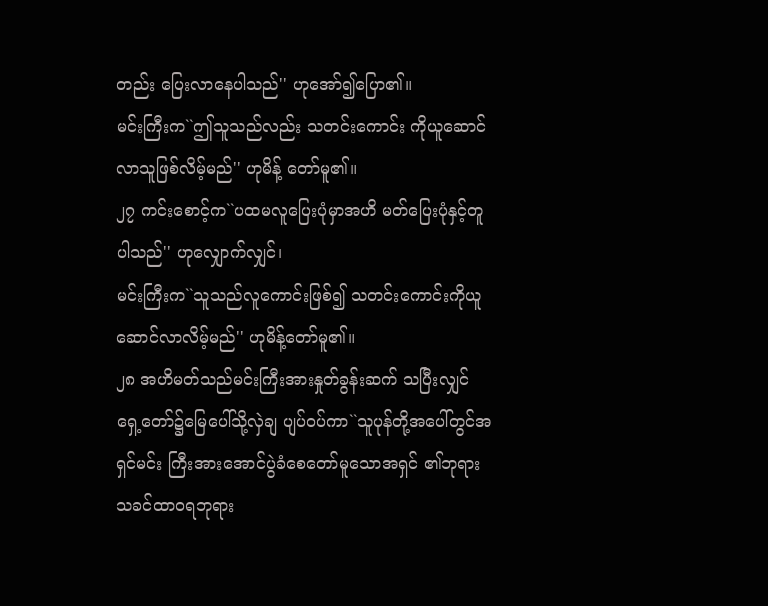တည်း ပြေးလာနေပါသည်'' ဟုအော်၍ပြော၏။
မင်းကြီးက``ဤသူသည်လည်း သတင်းကောင်း ကိုယူဆောင်လာသူဖြစ်လိမ့်မည်'' ဟုမိန့် တော်မူ၏။
၂၇ ကင်းစောင့်က``ပထမလူပြေးပုံမှာအဟိ မတ်ပြေးပုံနှင့်တူပါသည်'' ဟုလျှောက်လျှင်၊
မင်းကြီးက``သူသည်လူကောင်းဖြစ်၍ သတင်းကောင်းကိုယူဆောင်လာလိမ့်မည်'' ဟုမိန့်တော်မူ၏။
၂၈ အဟိမတ်သည်မင်းကြီးအားနှုတ်ခွန်းဆက် သပြီးလျှင် ရှေ့တော်၌မြေပေါ်သို့လှဲချ ပျပ်ဝပ်ကာ``သူပုန်တို့အပေါ်တွင်အရှင်မင်း ကြီးအားအောင်ပွဲခံစေတော်မူသောအရှင် ၏ဘုရားသခင်ထာဝရဘုရား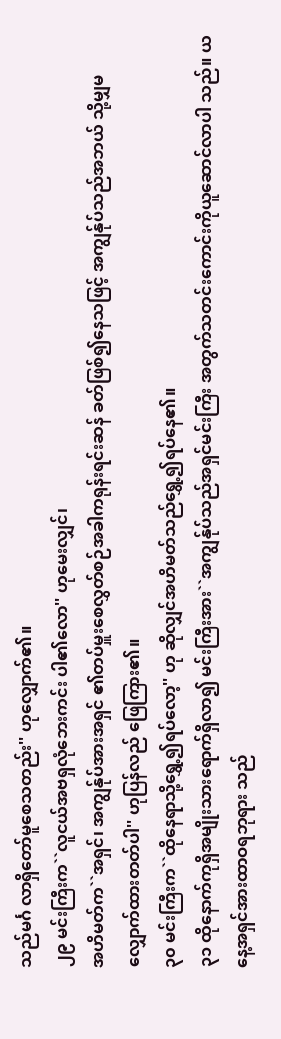သည်မင်္ဂ လာရှိတော်မူစေသတည်း'' ဟုလျှောက်၏။
၂၉ မင်းကြီးက``လူငယ်အဗရှလုံဘေးကင်း ပါ၏လော'' ဟုမေးလျှင်၊
အဟိမတ်က``အရှင်၊ အကျွန်ုပ်အားအရှင် ၏တပ်မှူးစေလွှတ်စဉ်အခါကရုန်းရင်းဆန် ခတ်ဖြစ်၍နေသဖြင့် အကျွန်ုပ်သည်အဘယ် သို့မျှမလျှောက်ထားတတ်ပါ'' ဟုပြန်လည် ဖြေကြား၏။
၃၀ မင်းကြီးက``ထိုနေရာသို့ရွှေ့၍ရပ်လော့'' ဟု ဆိုလျှင်အဟိမတ်သည်ရွှေ့၍ရပ်နေ၏။
၃၁ ထိုနောက်ကုရှိအမျိုးသားရောက်ရှိလာ၍ မင်းကြီးအား``အကျွန်ုပ်သည်အရှင်မင်းကြီး အတွက်သတင်းကောင်းကိုယူဆောင်လာပါ သည်။ ယနေ့အရှင်အားထာဝရဘုရား သည်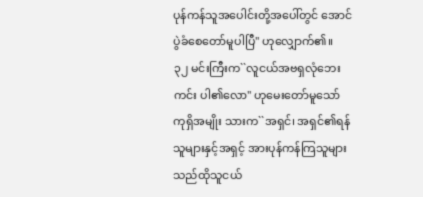ပုန်ကန်သူအပေါင်းတို့အပေါ်တွင် အောင်ပွဲခံစေတော်မူပါပြီ'' ဟုလျှောက်၏။
၃၂ မင်းကြီးက``လူငယ်အဗရှလုံဘေးကင်း ပါ၏လော'' ဟုမေးတော်မူသော်ကုရှိအမျိုး သားက``အရှင်၊ အရှင်၏ရန်သူများနှင့်အရှင့် အားပုန်ကန်ကြသူများသည်ထိုသူငယ်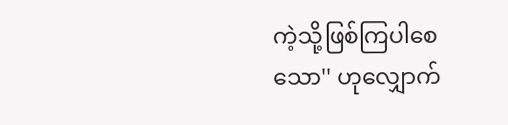ကဲ့သို့ဖြစ်ကြပါစေသော'' ဟုလျှောက်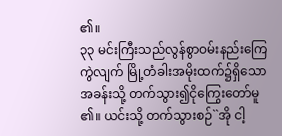၏။
၃၃ မင်းကြီးသည်လွန်စွာဝမ်းနည်းကြေကွဲလျက် မြို့တံခါးအမိုးထက်၌ရှိသောအခန်းသို့ တက်သွား၍ငိုကြွေးတော်မူ၏။ ယင်းသို့ တက်သွားစဉ်``အို ငါ့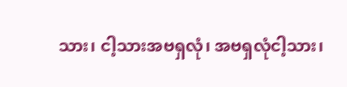သား၊ ငါ့သားအဗရှလုံ၊ အဗရှလုံငါ့သား၊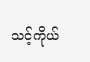သင့်ကိုယ်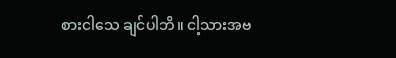စားငါသေ ချင်ပါဘိ။ ငါ့သားအဗ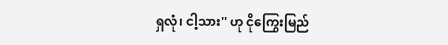ရှလုံ၊ ငါ့သား'' ဟု ငိုကြွေးမြည်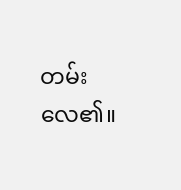တမ်းလေ၏။